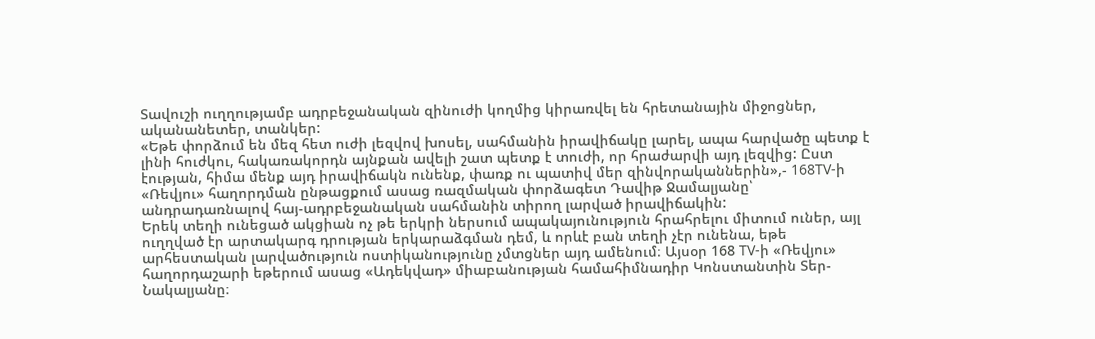Տավուշի ուղղությամբ ադրբեջանական զինուժի կողմից կիրառվել են հրետանային միջոցներ, ականանետեր, տանկեր:
«Եթե փորձում են մեզ հետ ուժի լեզվով խոսել, սահմանին իրավիճակը լարել, ապա հարվածը պետք է լինի հուժկու, հակառակորդն այնքան ավելի շատ պետք է տուժի, որ հրաժարվի այդ լեզվից: Ըստ էության, հիմա մենք այդ իրավիճակն ունենք, փառք ու պատիվ մեր զինվորականներին»,- 168TV-ի «Ռեվյու» հաղորդման ընթացքում ասաց ռազմական փորձագետ Դավիթ Ջամալյանը՝ անդրադառնալով հայ-ադրբեջանական սահմանին տիրող լարված իրավիճակին:
Երեկ տեղի ունեցած ակցիան ոչ թե երկրի ներսում ապակայունություն հրահրելու միտում ուներ, այլ ուղղված էր արտակարգ դրության երկարաձգման դեմ, և որևէ բան տեղի չէր ունենա, եթե արհեստական լարվածություն ոստիկանությունը չմտցներ այդ ամենում։ Այսօր 168 TV-ի «Ռեվյու» հաղորդաշարի եթերում ասաց «Ադեկվադ» միաբանության համահիմնադիր Կոնստանտին Տեր-Նակալյանը։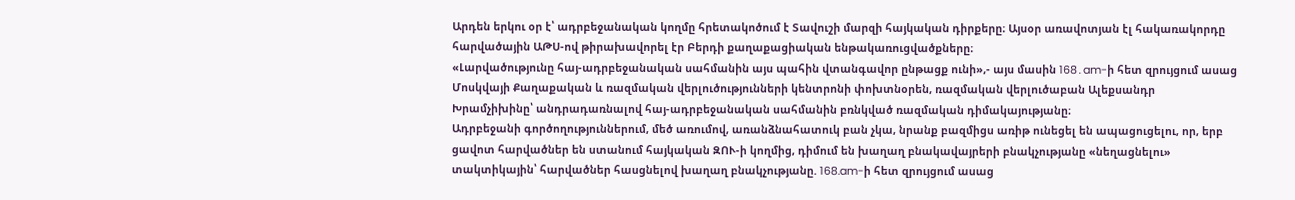Արդեն երկու օր է՝ ադրբեջանական կողմը հրետակոծում է Տավուշի մարզի հայկական դիրքերը։ Այսօր առավոտյան էլ հակառակորդը հարվածային ԱԹՍ-ով թիրախավորել էր Բերդի քաղաքացիական ենթակառուցվածքները։
«Լարվածությունը հայ-ադրբեջանական սահմանին այս պահին վտանգավոր ընթացք ունի»,- այս մասին 168․am-ի հետ զրույցում ասաց Մոսկվայի Քաղաքական և ռազմական վերլուծությունների կենտրոնի փոխտնօրեն, ռազմական վերլուծաբան Ալեքսանդր Խրամչիխինը՝ անդրադառնալով հայ-ադրբեջանական սահմանին բռնկված ռազմական դիմակայությանը։
Ադրբեջանի գործողություններում, մեծ առումով, առանձնահատուկ բան չկա, նրանք բազմիցս առիթ ունեցել են ապացուցելու, որ, երբ ցավոտ հարվածներ են ստանում հայկական ԶՈՒ-ի կողմից, դիմում են խաղաղ բնակավայրերի բնակչությանը «նեղացնելու» տակտիկային՝ հարվածներ հասցնելով խաղաղ բնակչությանը. 168.am-ի հետ զրույցում ասաց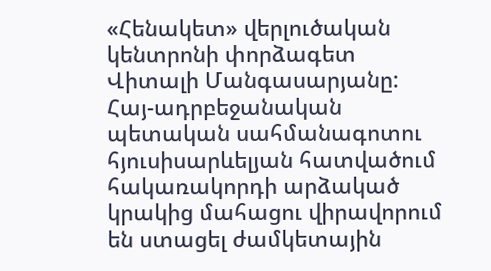«Հենակետ» վերլուծական կենտրոնի փորձագետ Վիտալի Մանգասարյանը:
Հայ-ադրբեջանական պետական սահմանագոտու հյուսիսարևելյան հատվածում հակառակորդի արձակած կրակից մահացու վիրավորում են ստացել ժամկետային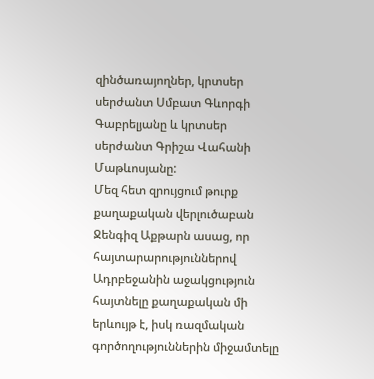զինծառայողներ, կրտսեր սերժանտ Սմբատ Գևորգի Գաբրելյանը և կրտսեր սերժանտ Գրիշա Վահանի Մաթևոսյանը:
Մեզ հետ զրույցում թուրք քաղաքական վերլուծաբան Ջենգիզ Աքթարն ասաց, որ հայտարարություններով Ադրբեջանին աջակցություն հայտնելը քաղաքական մի երևույթ է, իսկ ռազմական գործողություններին միջամտելը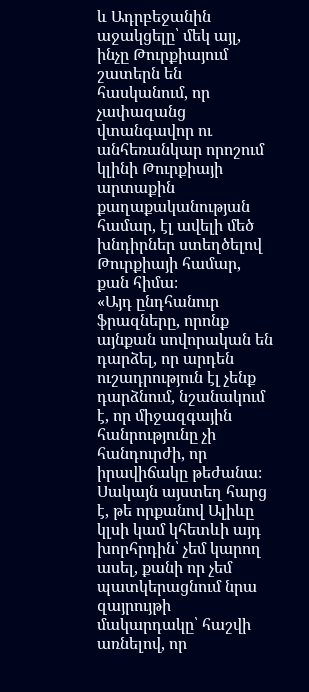և Ադրբեջանին աջակցելը՝ մեկ այլ, ինչը Թուրքիայում շատերն են հասկանում, որ չափազանց վտանգավոր ու անհեռանկար որոշում կլինի Թուրքիայի արտաքին քաղաքականության համար, էլ ավելի մեծ խնդիրներ ստեղծելով Թուրքիայի համար, քան հիմա։
«Այդ ընդհանուր ֆրազները, որոնք այնքան սովորական են դարձել, որ արդեն ուշադրություն էլ չենք դարձնում, նշանակում է, որ միջազգային հանրությունը չի հանդուրժի, որ իրավիճակը թեժանա։ Սակայն այստեղ հարց է, թե որքանով Ալիևը կլսի կամ կհետևի այդ խորհրդին՝ չեմ կարող ասել, քանի որ չեմ պատկերացնում նրա զայրույթի մակարդակը՝ հաշվի առնելով, որ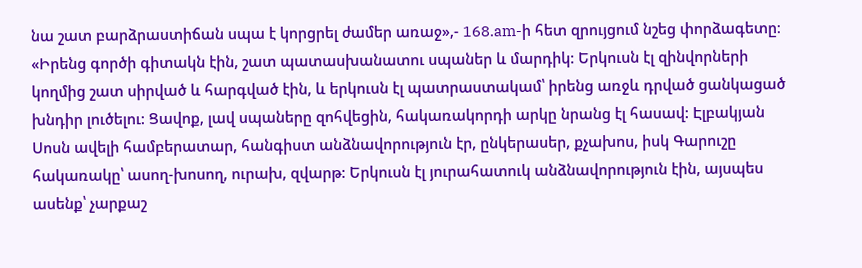նա շատ բարձրաստիճան սպա է կորցրել ժամեր առաջ»,- 168.am-ի հետ զրույցում նշեց փորձագետը։
«Իրենց գործի գիտակն էին, շատ պատասխանատու սպաներ և մարդիկ: Երկուսն էլ զինվորների կողմից շատ սիրված և հարգված էին, և երկուսն էլ պատրաստակամ՝ իրենց առջև դրված ցանկացած խնդիր լուծելու: Ցավոք, լավ սպաները զոհվեցին, հակառակորդի արկը նրանց էլ հասավ: Էլբակյան Սոսն ավելի համբերատար, հանգիստ անձնավորություն էր, ընկերասեր, քչախոս, իսկ Գարուշը հակառակը՝ ասող-խոսող, ուրախ, զվարթ: Երկուսն էլ յուրահատուկ անձնավորություն էին, այսպես ասենք՝ չարքաշ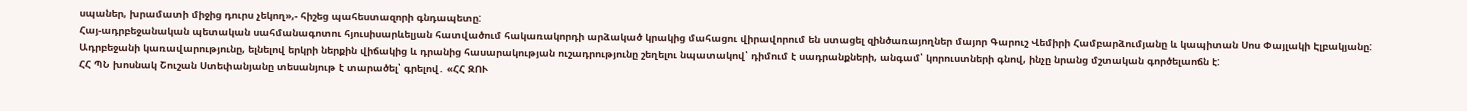սպաներ, խրամատի միջից դուրս չեկող»,- հիշեց պահեստազորի գնդապետը:
Հայ-ադրբեջանական պետական սահմանագոտու հյուսիսարևելյան հատվածում հակառակորդի արձակած կրակից մահացու վիրավորում են ստացել զինծառայողներ մայոր Գարուշ Վեմիրի Համբարձումյանը և կապիտան Սոս Փայլակի Էլբակյանը:
Ադրբեջանի կառավարությունը, ելնելով երկրի ներքին վիճակից և դրանից հասարակության ուշադրությունը շեղելու նպատակով՝ դիմում է սադրանքների, անգամ՝ կորուստների գնով, ինչը նրանց մշտական գործելաոճն է:
ՀՀ ՊՆ խոսնակ Շուշան Ստեփանյանը տեսանյութ է տարածել՝ գրելով․ «ՀՀ ԶՈՒ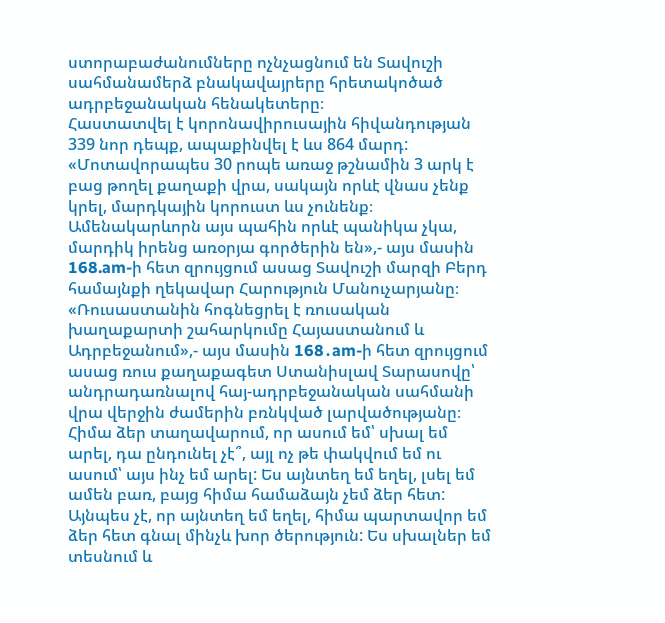ստորաբաժանումները ոչնչացնում են Տավուշի սահմանամերձ բնակավայրերը հրետակոծած ադրբեջանական հենակետերը։
Հաստատվել է կորոնավիրուսային հիվանդության 339 նոր դեպք, ապաքինվել է ևս 864 մարդ:
«Մոտավորապես 30 րոպե առաջ թշնամին 3 արկ է բաց թողել քաղաքի վրա, սակայն որևէ վնաս չենք կրել, մարդկային կորուստ ևս չունենք։ Ամենակարևորն այս պահին որևէ պանիկա չկա, մարդիկ իրենց առօրյա գործերին են»,- այս մասին 168.am-ի հետ զրույցում ասաց Տավուշի մարզի Բերդ համայնքի ղեկավար Հարություն Մանուչարյանը։
«Ռուսաստանին հոգնեցրել է ռուսական խաղաքարտի շահարկումը Հայաստանում և Ադրբեջանում»,- այս մասին 168․am-ի հետ զրույցում ասաց ռուս քաղաքագետ Ստանիսլավ Տարասովը՝ անդրադառնալով հայ-ադրբեջանական սահմանի վրա վերջին ժամերին բռնկված լարվածությանը։
Հիմա ձեր տաղավարում, որ ասում եմ՝ սխալ եմ արել, դա ընդունել չէ՞, այլ ոչ թե փակվում եմ ու ասում՝ այս ինչ եմ արել: Ես այնտեղ եմ եղել, լսել եմ ամեն բառ, բայց հիմա համաձայն չեմ ձեր հետ: Այնպես չէ, որ այնտեղ եմ եղել, հիմա պարտավոր եմ ձեր հետ գնալ մինչև խոր ծերություն: Ես սխալներ եմ տեսնում և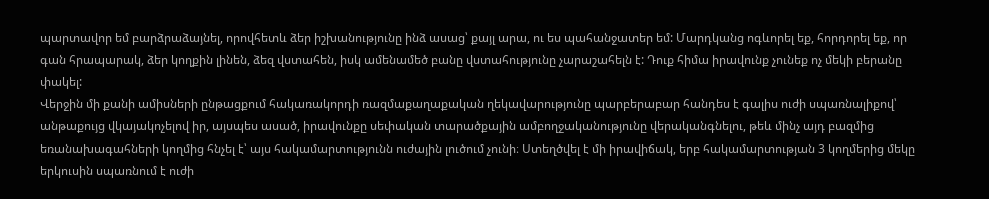պարտավոր եմ բարձրաձայնել, որովհետև ձեր իշխանությունը ինձ ասաց՝ քայլ արա, ու ես պահանջատեր եմ: Մարդկանց ոգևորել եք, հորդորել եք, որ գան հրապարակ, ձեր կողքին լինեն, ձեզ վստահեն, իսկ ամենամեծ բանը վստահությունը չարաշահելն է: Դուք հիմա իրավունք չունեք ոչ մեկի բերանը փակել:
Վերջին մի քանի ամիսների ընթացքում հակառակորդի ռազմաքաղաքական ղեկավարությունը պարբերաբար հանդես է գալիս ուժի սպառնալիքով՝ անթաքույց վկայակոչելով իր, այսպես ասած, իրավունքը սեփական տարածքային ամբողջականությունը վերականգնելու, թեև մինչ այդ բազմից եռանախագահների կողմից հնչել է՝ այս հակամարտությունն ուժային լուծում չունի։ Ստեղծվել է մի իրավիճակ, երբ հակամարտության 3 կողմերից մեկը երկուսին սպառնում է ուժի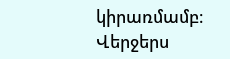կիրառմամբ։
Վերջերս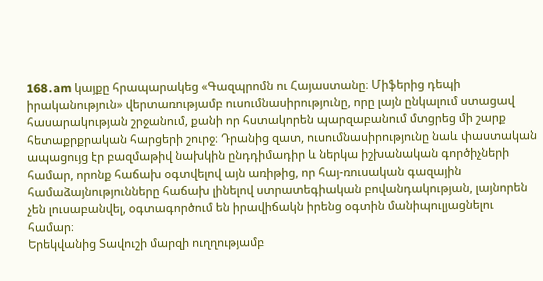168․am կայքը հրապարակեց «Գազպրոմն ու Հայաստանը։ Միֆերից դեպի իրականություն» վերտառությամբ ուսումնասիրությունը, որը լայն ընկալում ստացավ հասարակության շրջանում, քանի որ հստակորեն պարզաբանում մտցրեց մի շարք հետաքրքրական հարցերի շուրջ։ Դրանից զատ, ուսումնասիրությունը նաև փաստական ապացույց էր բազմաթիվ նախկին ընդդիմադիր և ներկա իշխանական գործիչների համար, որոնք հաճախ օգտվելով այն առիթից, որ հայ-ռուսական գազային համաձայնությունները հաճախ լինելով ստրատեգիական բովանդակության, լայնորեն չեն լուսաբանվել, օգտագործում են իրավիճակն իրենց օգտին մանիպուլյացնելու համար։
Երեկվանից Տավուշի մարզի ուղղությամբ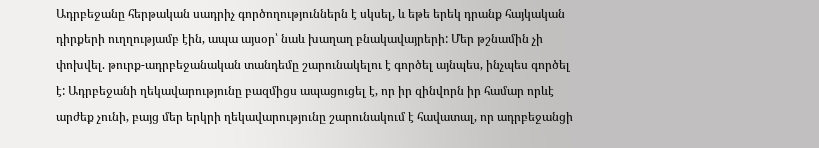Ադրբեջանը հերթական սադրիչ գործողություններն է սկսել, և եթե երեկ դրանք հայկական դիրքերի ուղղությամբ էին, ապա այսօր՝ նաև խաղաղ բնակավայրերի: Մեր թշնամին չի փոխվել. թուրք-ադրբեջանական տանդեմը շարունակելու է գործել այնպես, ինչպես գործել է: Ադրբեջանի ղեկավարությունը բազմիցս ապացուցել է, որ իր զինվորն իր համար որևէ արժեք չունի, բայց մեր երկրի ղեկավարությունը շարունակում է հավատալ, որ ադրբեջանցի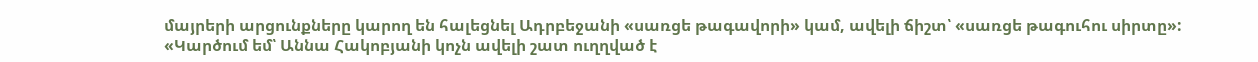մայրերի արցունքները կարող են հալեցնել Ադրբեջանի «սառցե թագավորի» կամ, ավելի ճիշտ՝ «սառցե թագուհու սիրտը»:
«Կարծում եմ՝ Աննա Հակոբյանի կոչն ավելի շատ ուղղված է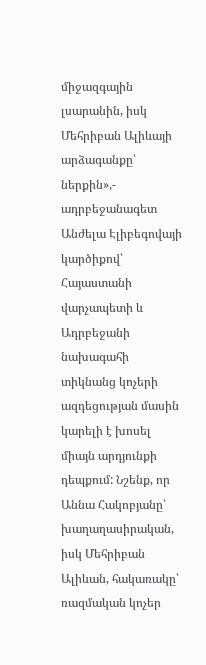միջազգային լսարանին, իսկ Մեհրիբան Ալիևայի արձագանքը՝ ներքին»,- ադրբեջանագետ Անժելա Էլիբեգովայի կարծիքով՝ Հայաստանի վարչապետի և Ադրբեջանի նախագահի տիկնանց կոչերի ազդեցության մասին կարելի է խոսել միայն արդյունքի դեպքում: Նշենք, որ Աննա Հակոբյանը՝ խաղաղասիրական, իսկ Մեհրիբան Ալիևան, հակառակը՝ ռազմական կոչեր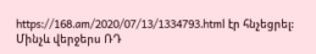https://168.am/2020/07/13/1334793.html էր հնչեցրել:
Մինչև վերջերս ՌԴ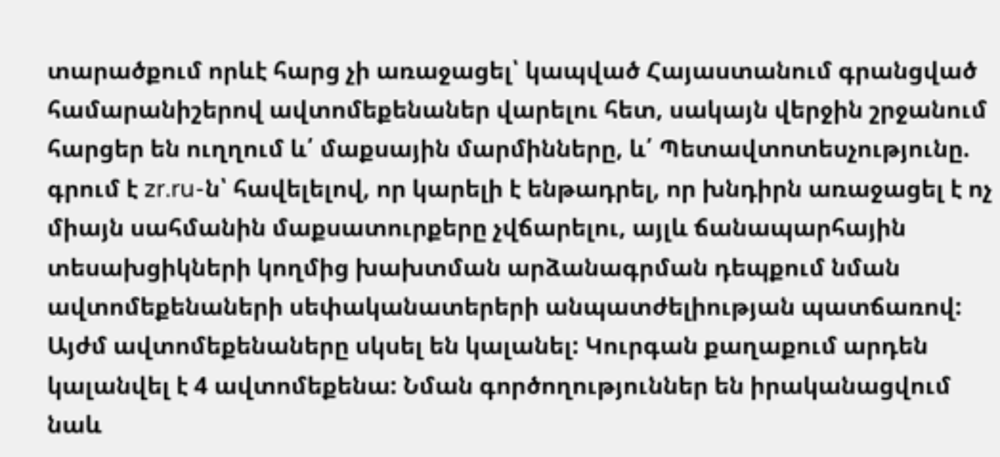տարածքում որևէ հարց չի առաջացել՝ կապված Հայաստանում գրանցված համարանիշերով ավտոմեքենաներ վարելու հետ, սակայն վերջին շրջանում հարցեր են ուղղում և՛ մաքսային մարմինները, և՛ Պետավտոտեսչությունը. գրում է zr.ru-ն՝ հավելելով, որ կարելի է ենթադրել, որ խնդիրն առաջացել է ոչ միայն սահմանին մաքսատուրքերը չվճարելու, այլև ճանապարհային տեսախցիկների կողմից խախտման արձանագրման դեպքում նման ավտոմեքենաների սեփականատերերի անպատժելիության պատճառով: Այժմ ավտոմեքենաները սկսել են կալանել: Կուրգան քաղաքում արդեն կալանվել է 4 ավտոմեքենա: Նման գործողություններ են իրականացվում նաև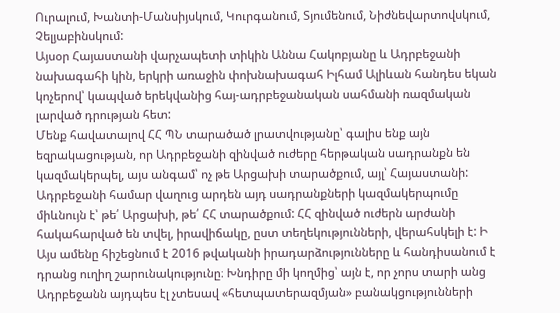Ուրալում, Խանտի-Մանսիյսկում, Կուրգանում, Տյումենում, Նիժնեվարտովսկում, Չելյաբինսկում:
Այսօր Հայաստանի վարչապետի տիկին Աննա Հակոբյանը և Ադրբեջանի նախագահի կին, երկրի առաջին փոխնախագահ Իլհամ Ալիևան հանդես եկան կոչերով՝ կապված երեկվանից հայ-ադրբեջանական սահմանի ռազմական լարված դրության հետ:
Մենք հավատալով ՀՀ ՊՆ տարածած լրատվությանը՝ գալիս ենք այն եզրակացության, որ Ադրբեջանի զինված ուժերը հերթական սադրանքն են կազմակերպել, այս անգամ՝ ոչ թե Արցախի տարածքում, այլ՝ Հայաստանի: Ադրբեջանի համար վաղուց արդեն այդ սադրանքների կազմակերպումը միևնույն է՝ թե՛ Արցախի, թե՛ ՀՀ տարածքում: ՀՀ զինված ուժերն արժանի հակահարված են տվել, իրավիճակը, ըստ տեղեկությունների, վերահսկելի է: Ի
Այս ամենը հիշեցնում է 2016 թվականի իրադարձությունները և հանդիսանում է դրանց ուղիղ շարունակությունը։ Խնդիրը մի կողմից՝ այն է, որ չորս տարի անց Ադրբեջանն այդպես էլ չտեսավ «հետպատերազմյան» բանակցությունների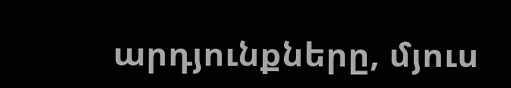արդյունքները, մյուս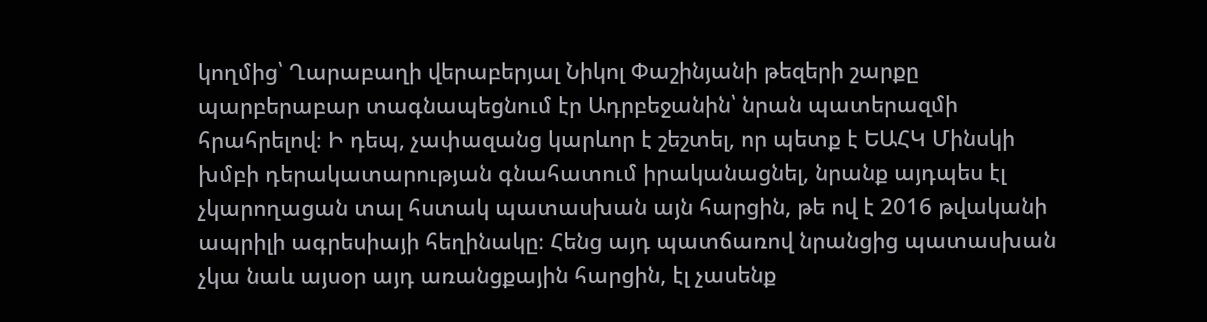կողմից՝ Ղարաբաղի վերաբերյալ Նիկոլ Փաշինյանի թեզերի շարքը պարբերաբար տագնապեցնում էր Ադրբեջանին՝ նրան պատերազմի հրահրելով։ Ի դեպ, չափազանց կարևոր է շեշտել, որ պետք է ԵԱՀԿ Մինսկի խմբի դերակատարության գնահատում իրականացնել, նրանք այդպես էլ չկարողացան տալ հստակ պատասխան այն հարցին, թե ով է 2016 թվականի ապրիլի ագրեսիայի հեղինակը։ Հենց այդ պատճառով նրանցից պատասխան չկա նաև այսօր այդ առանցքային հարցին, էլ չասենք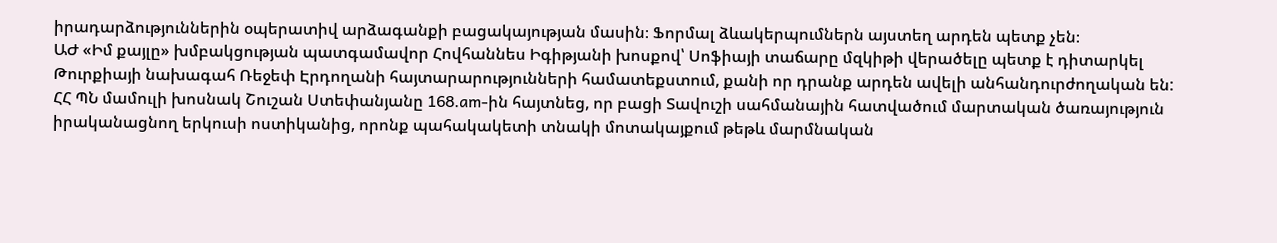իրադարձություններին օպերատիվ արձագանքի բացակայության մասին։ Ֆորմալ ձևակերպումներն այստեղ արդեն պետք չեն։
ԱԺ «Իմ քայլը» խմբակցության պատգամավոր Հովհաննես Իգիթյանի խոսքով՝ Սոֆիայի տաճարը մզկիթի վերածելը պետք է դիտարկել Թուրքիայի նախագահ Ռեջեփ Էրդողանի հայտարարությունների համատեքստում, քանի որ դրանք արդեն ավելի անհանդուրժողական են:
ՀՀ ՊՆ մամուլի խոսնակ Շուշան Ստեփանյանը 168.am-ին հայտնեց, որ բացի Տավուշի սահմանային հատվածում մարտական ծառայություն իրականացնող երկուսի ոստիկանից, որոնք պահակակետի տնակի մոտակայքում թեթև մարմնական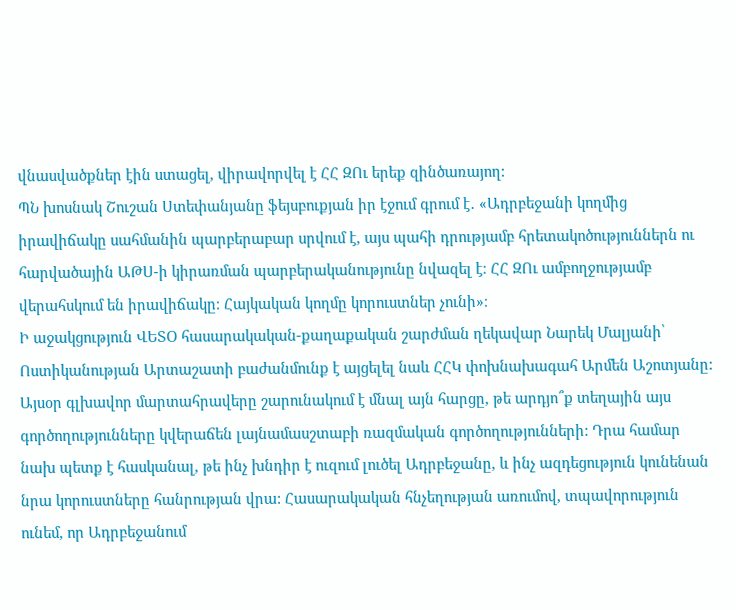վնասվածքներ էին ստացել, վիրավորվել է ՀՀ ԶՈւ երեք զինծառայող:
ՊՆ խոսնակ Շուշան Ստեփանյանը ֆեյսբուքյան իր էջում գրում է․ «Ադրբեջանի կողմից իրավիճակը սահմանին պարբերաբար սրվում է, այս պահի դրությամբ հրետակոծություններն ու հարվածային ԱԹՍ-ի կիրառման պարբերականությունը նվազել է։ ՀՀ ԶՈւ ամբողջությամբ վերահսկում են իրավիճակը։ Հայկական կողմը կորուստներ չունի»։
Ի աջակցություն ՎԵՏՕ հասարակական-քաղաքական շարժման ղեկավար Նարեկ Մալյանի՝ Ոստիկանության Արտաշատի բաժանմունք է այցելել նաև ՀՀԿ փոխնախագահ Արմեն Աշոտյանը:
Այսօր գլխավոր մարտահրավերը շարունակում է մնալ այն հարցը, թե արդյո՞ք տեղային այս գործողությունները կվերաճեն լայնամասշտաբի ռազմական գործողությունների: Դրա համար նախ պետք է հասկանալ, թե ինչ խնդիր է ուզում լուծել Ադրբեջանը, և ինչ ազդեցություն կունենան նրա կորուստները հանրության վրա: Հասարակական հնչեղության առումով, տպավորություն ունեմ, որ Ադրբեջանում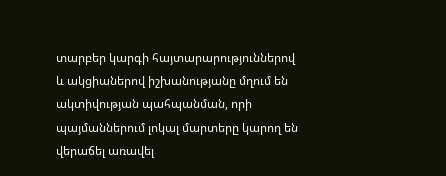տարբեր կարգի հայտարարություններով և ակցիաներով իշխանությանը մղում են ակտիվության պահպանման, որի պայմաններում լոկալ մարտերը կարող են վերաճել առավել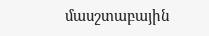մասշտաբային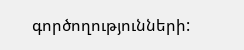գործողությունների: